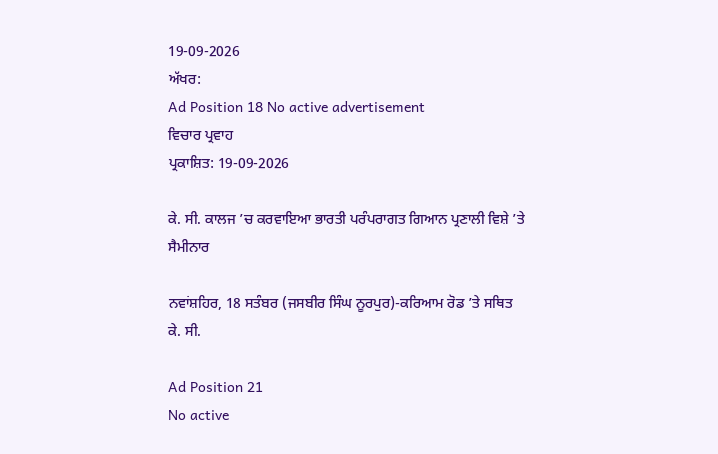19-09-2026
ਅੱਖਰ:
Ad Position 18 No active advertisement
ਵਿਚਾਰ ਪ੍ਰਵਾਹ
ਪ੍ਰਕਾਸ਼ਿਤ: 19-09-2026

ਕੇ. ਸੀ. ਕਾਲਜ ’ਚ ਕਰਵਾਇਆ ਭਾਰਤੀ ਪਰੰਪਰਾਗਤ ਗਿਆਨ ਪ੍ਰਣਾਲੀ ਵਿਸ਼ੇ ’ਤੇ ਸੈਮੀਨਾਰ

ਨਵਾਂਸ਼ਹਿਰ, 18 ਸਤੰਬਰ (ਜਸਬੀਰ ਸਿੰਘ ਨੂਰਪੁਰ)-ਕਰਿਆਮ ਰੋਡ ’ਤੇ ਸਥਿਤ ਕੇ. ਸੀ.

Ad Position 21
No active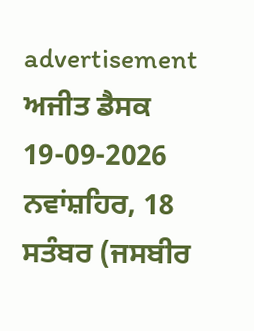advertisement
ਅਜੀਤ ਡੈਸਕ 19-09-2026
ਨਵਾਂਸ਼ਹਿਰ, 18 ਸਤੰਬਰ (ਜਸਬੀਰ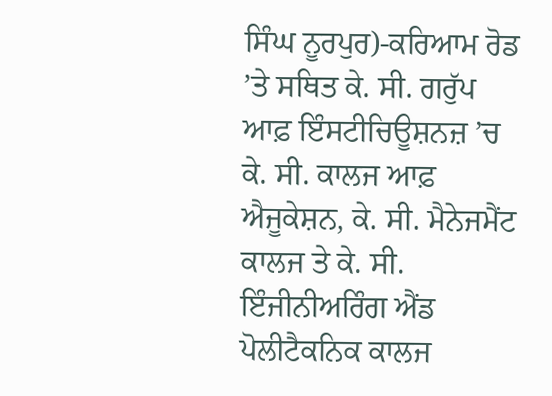ਸਿੰਘ ਨੂਰਪੁਰ)-ਕਰਿਆਮ ਰੋਡ ’ਤੇ ਸਥਿਤ ਕੇ. ਸੀ. ਗਰੁੱਪ ਆਫ਼ ਇੰਸਟੀਚਿਊਸ਼ਨਜ਼ ’ਚ ਕੇ. ਸੀ. ਕਾਲਜ ਆਫ਼ ਐਜੂਕੇਸ਼ਨ, ਕੇ. ਸੀ. ਮੈਨੇਜਮੈਂਟ ਕਾਲਜ ਤੇ ਕੇ. ਸੀ. ਇੰਜੀਨੀਅਰਿੰਗ ਐਂਡ ਪੋਲੀਟੈਕਨਿਕ ਕਾਲਜ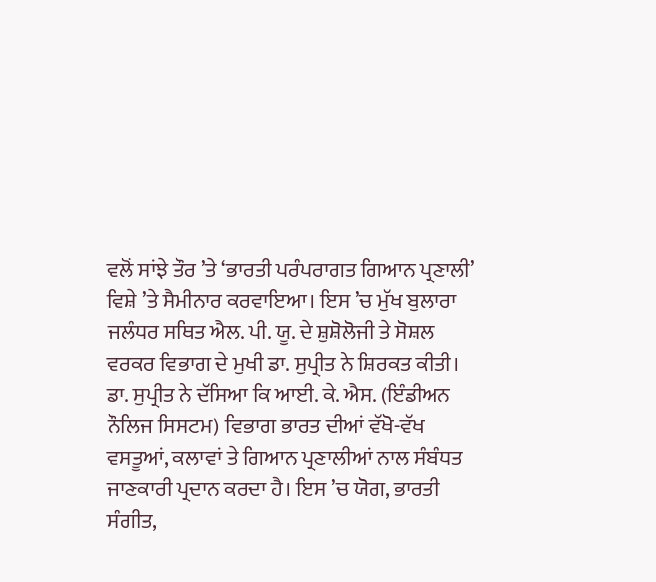ਵਲੋਂ ਸਾਂਝੇ ਤੌਰ ’ਤੇ ‘ਭਾਰਤੀ ਪਰੰਪਰਾਗਤ ਗਿਆਨ ਪ੍ਰਣਾਲੀ’ ਵਿਸ਼ੇ ’ਤੇ ਸੈਮੀਨਾਰ ਕਰਵਾਇਆ। ਇਸ ’ਚ ਮੁੱਖ ਬੁਲਾਰਾ ਜਲੰਧਰ ਸਥਿਤ ਐਲ. ਪੀ. ਯੂ. ਦੇ ਸ਼ੁਸ਼ੋਲੋਜੀ ਤੇ ਸੋਸ਼ਲ ਵਰਕਰ ਵਿਭਾਗ ਦੇ ਮੁਖੀ ਡਾ. ਸੁਪ੍ਰੀਤ ਨੇ ਸ਼ਿਰਕਤ ਕੀਤੀ। ਡਾ. ਸੁਪ੍ਰੀਤ ਨੇ ਦੱਸਿਆ ਕਿ ਆਈ. ਕੇ. ਐਸ. (ਇੰਡੀਅਨ ਨੌਲਿਜ ਸਿਸਟਮ) ਵਿਭਾਗ ਭਾਰਤ ਦੀਆਂ ਵੱਖੋ-ਵੱਖ ਵਸਤੂਆਂ, ਕਲਾਵਾਂ ਤੇ ਗਿਆਨ ਪ੍ਰਣਾਲੀਆਂ ਨਾਲ ਸੰਬੰਧਤ ਜਾਣਕਾਰੀ ਪ੍ਰਦਾਨ ਕਰਦਾ ਹੈ। ਇਸ ’ਚ ਯੋਗ, ਭਾਰਤੀ ਸੰਗੀਤ,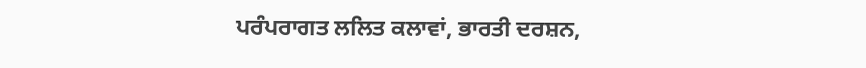ਪਰੰਪਰਾਗਤ ਲਲਿਤ ਕਲਾਵਾਂ, ਭਾਰਤੀ ਦਰਸ਼ਨ,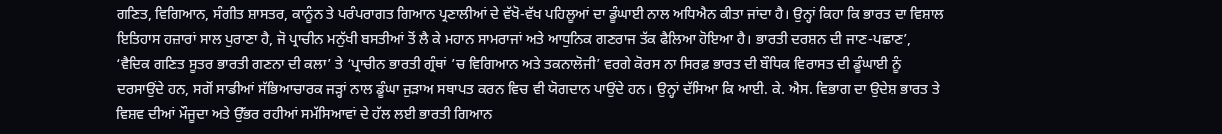ਗਣਿਤ, ਵਿਗਿਆਨ, ਸੰਗੀਤ ਸ਼ਾਸਤਰ, ਕਾਨੂੰਨ ਤੇ ਪਰੰਪਰਾਗਤ ਗਿਆਨ ਪ੍ਰਣਾਲੀਆਂ ਦੇ ਵੱਖੋ-ਵੱਖ ਪਹਿਲੂਆਂ ਦਾ ਡੂੰਘਾਈ ਨਾਲ ਅਧਿਐਨ ਕੀਤਾ ਜਾਂਦਾ ਹੈ। ਉਨ੍ਹਾਂ ਕਿਹਾ ਕਿ ਭਾਰਤ ਦਾ ਵਿਸ਼ਾਲ ਇਤਿਹਾਸ ਹਜ਼ਾਰਾਂ ਸਾਲ ਪੁਰਾਣਾ ਹੈ, ਜੋ ਪ੍ਰਾਚੀਨ ਮਨੁੱਖੀ ਬਸਤੀਆਂ ਤੋਂ ਲੈ ਕੇ ਮਹਾਨ ਸਾਮਰਾਜਾਂ ਅਤੇ ਆਧੁਨਿਕ ਗਣਰਾਜ ਤੱਕ ਫੈਲਿਆ ਹੋਇਆ ਹੈ। ਭਾਰਤੀ ਦਰਸ਼ਨ ਦੀ ਜਾਣ-ਪਛਾਣ’, ‘ਵੈਦਿਕ ਗਣਿਤ ਸੂਤਰ ਭਾਰਤੀ ਗਣਨਾ ਦੀ ਕਲਾ’ ਤੇ ‘ਪ੍ਰਾਚੀਨ ਭਾਰਤੀ ਗ੍ਰੰਥਾਂ ’ਚ ਵਿਗਿਆਨ ਅਤੇ ਤਕਨਾਲੋਜੀ’ ਵਰਗੇ ਕੋਰਸ ਨਾ ਸਿਰਫ਼ ਭਾਰਤ ਦੀ ਬੌਧਿਕ ਵਿਰਾਸਤ ਦੀ ਡੂੰਘਾਈ ਨੂੰ ਦਰਸਾਉਂਦੇ ਹਨ, ਸਗੋਂ ਸਾਡੀਆਂ ਸੱਭਿਆਚਾਰਕ ਜੜ੍ਹਾਂ ਨਾਲ ਡੂੰਘਾ ਜੁੜਾਅ ਸਥਾਪਤ ਕਰਨ ਵਿਚ ਵੀ ਯੋਗਦਾਨ ਪਾਉਂਦੇ ਹਨ। ਉਨ੍ਹਾਂ ਦੱਸਿਆ ਕਿ ਆਈ. ਕੇ. ਐਸ. ਵਿਭਾਗ ਦਾ ਉਦੇਸ਼ ਭਾਰਤ ਤੇ ਵਿਸ਼ਵ ਦੀਆਂ ਮੌਜੂਦਾ ਅਤੇ ਉੱਭਰ ਰਹੀਆਂ ਸਮੱਸਿਆਵਾਂ ਦੇ ਹੱਲ ਲਈ ਭਾਰਤੀ ਗਿਆਨ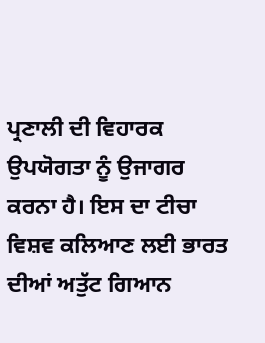ਪ੍ਰਣਾਲੀ ਦੀ ਵਿਹਾਰਕ ਉਪਯੋਗਤਾ ਨੂੰ ਉਜਾਗਰ ਕਰਨਾ ਹੈ। ਇਸ ਦਾ ਟੀਚਾ ਵਿਸ਼ਵ ਕਲਿਆਣ ਲਈ ਭਾਰਤ ਦੀਆਂ ਅਤੁੱਟ ਗਿਆਨ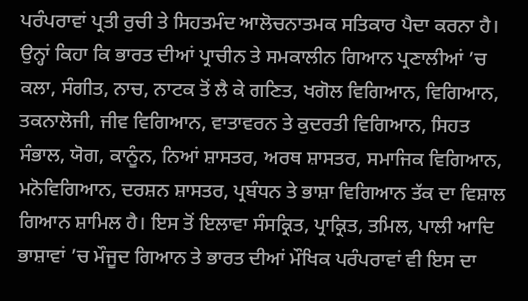ਪਰੰਪਰਾਵਾਂ ਪ੍ਰਤੀ ਰੁਚੀ ਤੇ ਸਿਹਤਮੰਦ ਆਲੋਚਨਾਤਮਕ ਸਤਿਕਾਰ ਪੈਦਾ ਕਰਨਾ ਹੈ। ਉਨ੍ਹਾਂ ਕਿਹਾ ਕਿ ਭਾਰਤ ਦੀਆਂ ਪ੍ਰਾਚੀਨ ਤੇ ਸਮਕਾਲੀਨ ਗਿਆਨ ਪ੍ਰਣਾਲੀਆਂ ’ਚ ਕਲਾ, ਸੰਗੀਤ, ਨਾਚ, ਨਾਟਕ ਤੋਂ ਲੈ ਕੇ ਗਣਿਤ, ਖਗੋਲ ਵਿਗਿਆਨ, ਵਿਗਿਆਨ, ਤਕਨਾਲੋਜੀ, ਜੀਵ ਵਿਗਿਆਨ, ਵਾਤਾਵਰਨ ਤੇ ਕੁਦਰਤੀ ਵਿਗਿਆਨ, ਸਿਹਤ ਸੰਭਾਲ, ਯੋਗ, ਕਾਨੂੰਨ, ਨਿਆਂ ਸ਼ਾਸਤਰ, ਅਰਥ ਸ਼ਾਸਤਰ, ਸਮਾਜਿਕ ਵਿਗਿਆਨ, ਮਨੋਵਿਗਿਆਨ, ਦਰਸ਼ਨ ਸ਼ਾਸਤਰ, ਪ੍ਰਬੰਧਨ ਤੇ ਭਾਸ਼ਾ ਵਿਗਿਆਨ ਤੱਕ ਦਾ ਵਿਸ਼ਾਲ ਗਿਆਨ ਸ਼ਾਮਿਲ ਹੈ। ਇਸ ਤੋਂ ਇਲਾਵਾ ਸੰਸਕ੍ਰਿਤ, ਪ੍ਰਾਕ੍ਰਿਤ, ਤਮਿਲ, ਪਾਲੀ ਆਦਿ ਭਾਸ਼ਾਵਾਂ ’ਚ ਮੌਜੂਦ ਗਿਆਨ ਤੇ ਭਾਰਤ ਦੀਆਂ ਮੌਖਿਕ ਪਰੰਪਰਾਵਾਂ ਵੀ ਇਸ ਦਾ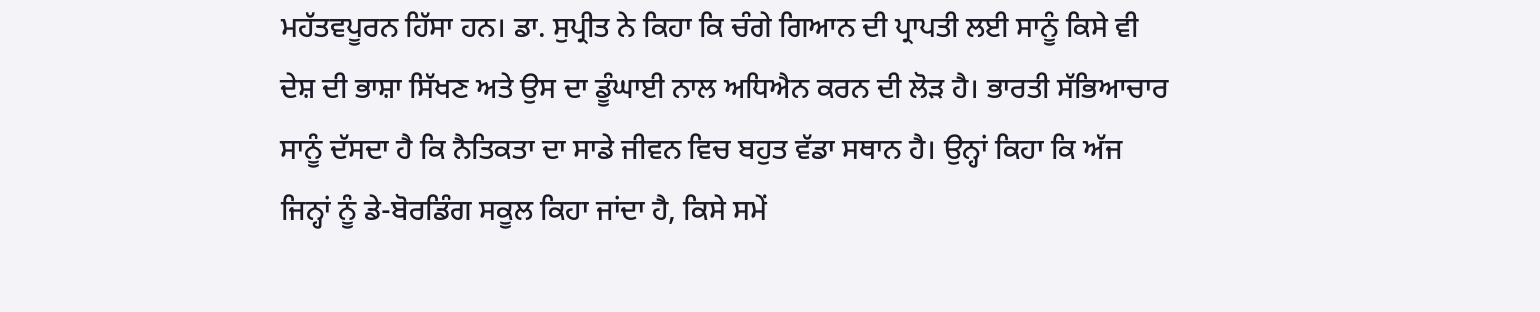ਮਹੱਤਵਪੂਰਨ ਹਿੱਸਾ ਹਨ। ਡਾ. ਸੁਪ੍ਰੀਤ ਨੇ ਕਿਹਾ ਕਿ ਚੰਗੇ ਗਿਆਨ ਦੀ ਪ੍ਰਾਪਤੀ ਲਈ ਸਾਨੂੰ ਕਿਸੇ ਵੀ ਦੇਸ਼ ਦੀ ਭਾਸ਼ਾ ਸਿੱਖਣ ਅਤੇ ਉਸ ਦਾ ਡੂੰਘਾਈ ਨਾਲ ਅਧਿਐਨ ਕਰਨ ਦੀ ਲੋੜ ਹੈ। ਭਾਰਤੀ ਸੱਭਿਆਚਾਰ ਸਾਨੂੰ ਦੱਸਦਾ ਹੈ ਕਿ ਨੈਤਿਕਤਾ ਦਾ ਸਾਡੇ ਜੀਵਨ ਵਿਚ ਬਹੁਤ ਵੱਡਾ ਸਥਾਨ ਹੈ। ਉਨ੍ਹਾਂ ਕਿਹਾ ਕਿ ਅੱਜ ਜਿਨ੍ਹਾਂ ਨੂੰ ਡੇ-ਬੋਰਡਿੰਗ ਸਕੂਲ ਕਿਹਾ ਜਾਂਦਾ ਹੈ, ਕਿਸੇ ਸਮੇਂ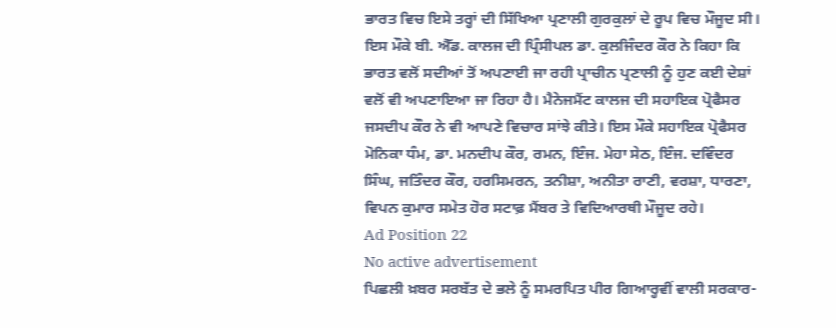ਭਾਰਤ ਵਿਚ ਇਸੇ ਤਰ੍ਹਾਂ ਦੀ ਸਿੱਖਿਆ ਪ੍ਰਣਾਲੀ ਗੁਰਕੁਲਾਂ ਦੇ ਰੂਪ ਵਿਚ ਮੌਜੂਦ ਸੀ। ਇਸ ਮੌਕੇ ਬੀ. ਐੱਡ. ਕਾਲਜ ਦੀ ਪ੍ਰਿੰਸੀਪਲ ਡਾ. ਕੁਲਜਿੰਦਰ ਕੌਰ ਨੇ ਕਿਹਾ ਕਿ ਭਾਰਤ ਵਲੋਂ ਸਦੀਆਂ ਤੋਂ ਅਪਣਾਈ ਜਾ ਰਹੀ ਪ੍ਰਾਚੀਨ ਪ੍ਰਣਾਲੀ ਨੂੰ ਹੁਣ ਕਈ ਦੇਸ਼ਾਂ ਵਲੋਂ ਵੀ ਅਪਣਾਇਆ ਜਾ ਰਿਹਾ ਹੈ। ਮੈਨੇਜਮੈਂਟ ਕਾਲਜ ਦੀ ਸਹਾਇਕ ਪ੍ਰੋਫੈਸਰ ਜਸਦੀਪ ਕੌਰ ਨੇ ਵੀ ਆਪਣੇ ਵਿਚਾਰ ਸਾਂਝੇ ਕੀਤੇ। ਇਸ ਮੌਕੇ ਸਹਾਇਕ ਪ੍ਰੋਫੈਸਰ ਮੋਨਿਕਾ ਧੰਮ, ਡਾ. ਮਨਦੀਪ ਕੌਰ, ਰਮਨ, ਇੰਜ. ਮੇਹਾ ਸੇਠ, ਇੰਜ. ਦਵਿੰਦਰ ਸਿੰਘ, ਜਤਿੰਦਰ ਕੌਰ, ਹਰਸਿਮਰਨ, ਤਨੀਸ਼ਾ, ਅਨੀਤਾ ਰਾਣੀ, ਵਰਸ਼ਾ, ਧਾਰਣਾ, ਵਿਪਨ ਕੁਮਾਰ ਸਮੇਤ ਹੋਰ ਸਟਾਫ਼ ਮੈਂਬਰ ਤੇ ਵਿਦਿਆਰਥੀ ਮੌਜੂਦ ਰਹੇ।
Ad Position 22
No active advertisement
ਪਿਛਲੀ ਖ਼ਬਰ ਸਰਬੱਤ ਦੇ ਭਲੇ ਨੂੰ ਸਮਰਪਿਤ ਪੀਰ ਗਿਆਰ੍ਹਵੀਂ ਵਾਲੀ ਸਰਕਾਰ-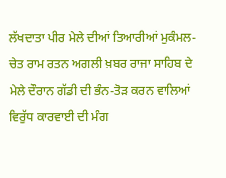ਲੱਖਦਾਤਾ ਪੀਰ ਮੇਲੇ ਦੀਆਂ ਤਿਆਰੀਆਂ ਮੁਕੰਮਲ-ਚੇਤ ਰਾਮ ਰਤਨ ਅਗਲੀ ਖ਼ਬਰ ਰਾਜਾ ਸਾਹਿਬ ਦੇ ਮੇਲੇ ਦੌਰਾਨ ਗੱਡੀ ਦੀ ਭੰਨ-ਤੋੜ ਕਰਨ ਵਾਲਿਆਂ ਵਿਰੁੱਧ ਕਾਰਵਾਈ ਦੀ ਮੰਗ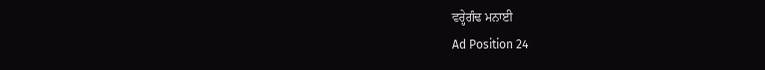ਵਰ੍ਹੇਗੰਢ ਮਨਾਈ
Ad Position 24